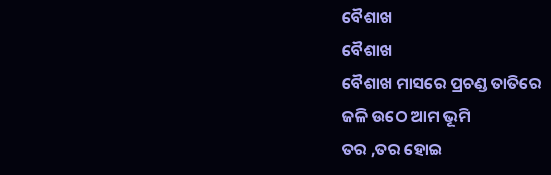ବୈଶାଖ
ବୈଶାଖ
ବୈଶାଖ ମାସରେ ପ୍ରଚଣ୍ଡ ତାତିରେ
ଜଳି ଉଠେ ଆମ ଭୂମି
ତର ,ତର ହୋଇ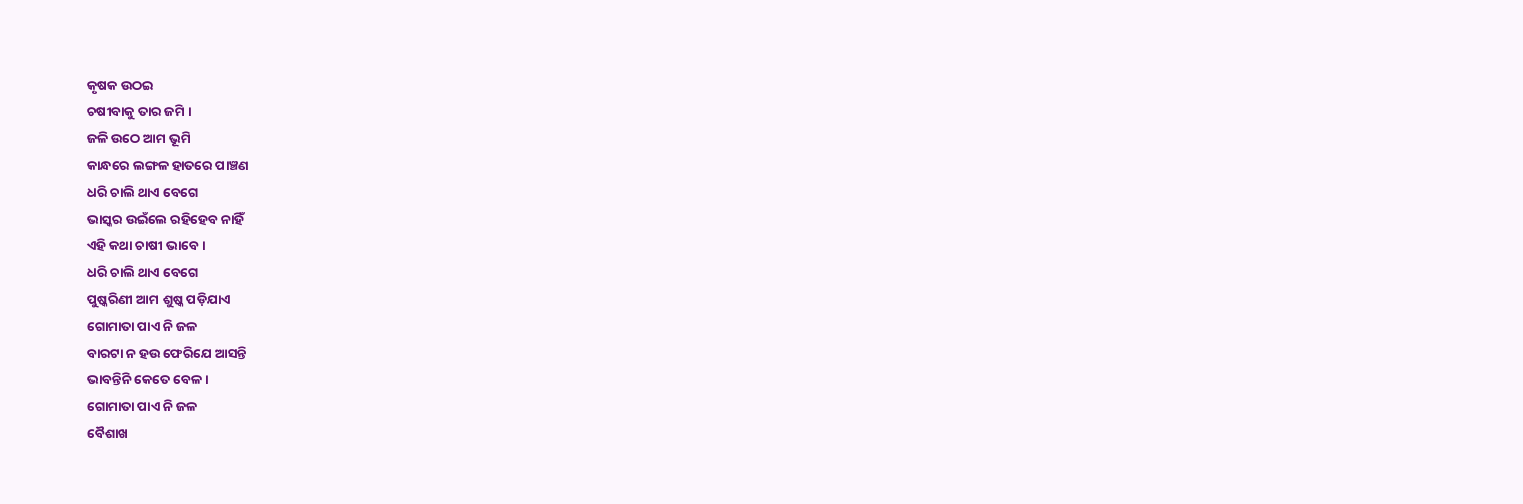କୃଷକ ଉଠଇ
ଚଷୀବାକୁ ତାର ଜମି ।
ଜଳି ଉଠେ ଆମ ଭୂମି
କାନ୍ଧରେ ଲଙ୍ଗଳ ହାତରେ ପାଞ୍ଚଣ
ଧରି ଚାଲି ଥାଏ ବେଗେ
ଭାସ୍କର ଉଇଁଲେ ରହିହେବ ନାହିଁ
ଏହି କଥା ଚାଷୀ ଭାବେ ।
ଧରି ଚାଲି ଥାଏ ବେଗେ
ପୁଷ୍କରିଣୀ ଆମ ଶୁଷ୍କ ପଡ଼ିଯାଏ
ଗୋମାତା ପାଏ ନି ଜଳ
ବାରଟା ନ ହଉ ଫେରିଯେ ଆସନ୍ତି
ଭାବନ୍ତିନି କେତେ ବେଳ ।
ଗୋମାତା ପାଏ ନି ଜଳ
ବୈଶାଖ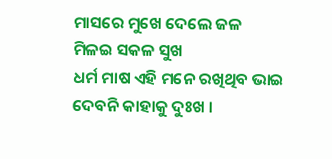ମାସରେ ମୁଖେ ଦେଲେ ଜଳ
ମିଳଇ ସକଳ ସୁଖ
ଧର୍ମ ମାଷ ଏହି ମନେ ରଖିଥିବ ଭାଇ
ଦେବନି କାହାକୁ ଦୁଃଖ ।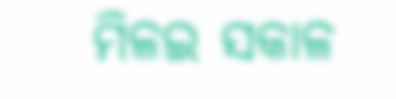ମିଳଇ ସକାଳ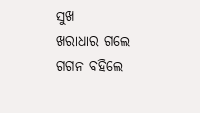ସୁଖ
ଖରାଧାର ଗଲେ ଗଗନ ବହିଲେ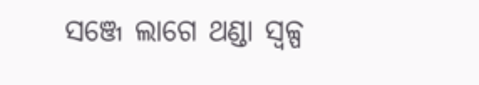ସଞ୍ଜେ ଲାଗେ ଥଣ୍ଡା ସ୍ୱଳ୍ପ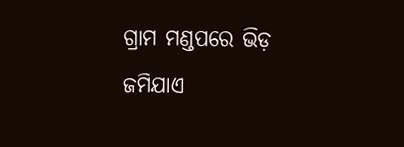ଗ୍ରାମ ମଣ୍ଡପରେ ଭିଡ଼ ଜମିଯାଏ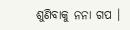ଶୁଣିବାକୁ ନନା ଗପ ।